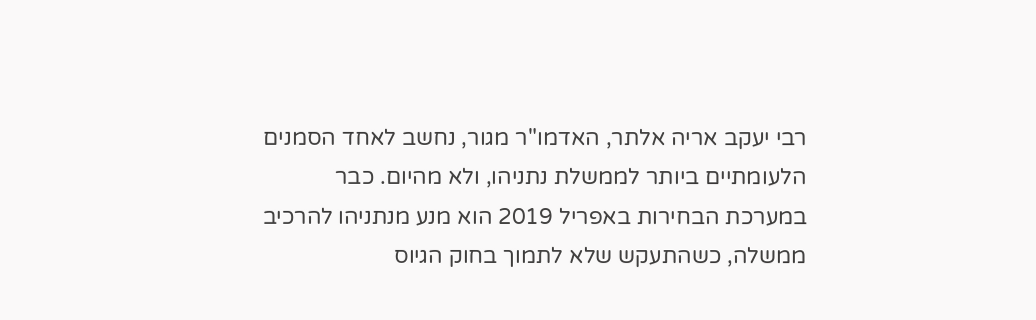רבי יעקב אריה אלתר, האדמו"ר מגור, נחשב לאחד הסמנים הלעומתיים ביותר לממשלת נתניהו, ולא מהיום. כבר במערכת הבחירות באפריל 2019 הוא מנע מנתניהו להרכיב ממשלה, כשהתעקש שלא לתמוך בחוק הגיוס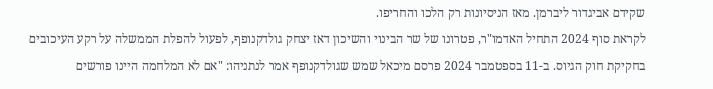שקידם אביגדור ליברמן. מאז הניסיונות רק הלכו והחריפו.
לקראת סוף 2024 התחיל האדמו"ר, פטרונו של שר הבינוי והשיכון דאז יצחק גולדקנופף, לפעול להפלת הממשלה על רקע העיכובים בחקיקת חוק הגיוס. ב-11 בספטמבר 2024 פרסם מיכאל שמש שגולדקנופף אמר לנתניהו: "אם לא המלחמה היינו פורשים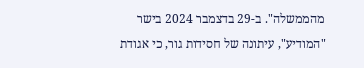מהממשלה". ב-29 בדצמבר 2024 בישר "המודיע", עיתונה של חסידות גור, כי אגודת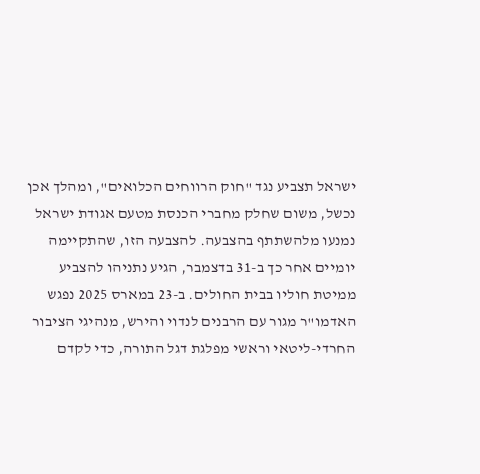ישראל תצביע נגד "חוק הרווחים הכלואים", ומהלך אכן נכשל, משום שחלק מחברי הכנסת מטעם אגודת ישראל נמנעו מלהשתתף בהצבעה. להצבעה הזו, שהתקיימה יומיים אחר כך ב-31 בדצמבר, הגיע נתניהו להצביע ממיטת חוליו בבית החולים. ב-23 במארס 2025 נפגש האדמו"ר מגור עם הרבנים לנדוי והירש, מנהיגי הציבור החרדי-ליטאי וראשי מפלגת דגל התורה, כדי לקדם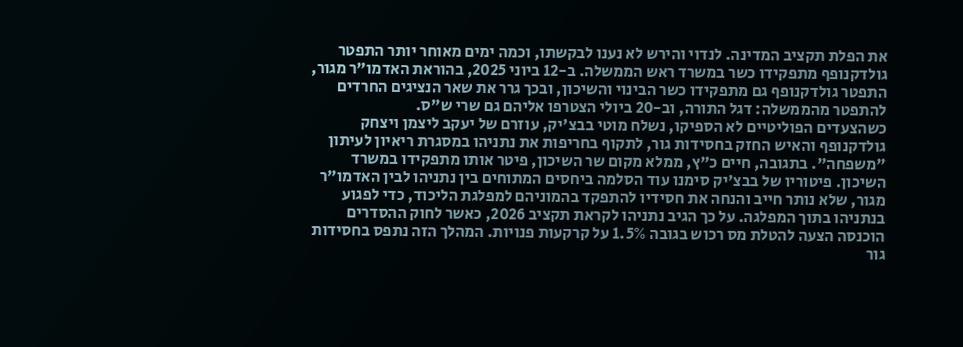את הפלת תקציב המדינה. לנדוי והירש לא נענו לבקשתו, וכמה ימים מאוחר יותר התפטר גולדקנופף מתפקידו כשר במשרד ראש הממשלה. ב-12 ביוני 2025, בהוראת האדמו"ר מגור, התפטר גולדקנופף גם מתפקידו כשר הבינוי והשיכון, ובכך גרר את שאר הנציגים החרדים להתפטר מהממשלה: דגל התורה, וב-20 ביולי הצטרפו אליהם גם שרי ש"ס.
כשהצעדים הפוליטיים לא הספיקו, נשלח מוטי בבצ'יק, עוזרם של יעקב ליצמן ויצחק גולדקנופף והאיש החזק בחסידות גור, לתקוף בחריפות את נתניהו במסגרת ריאיון לעיתון "משפחה". בתגובה, חיים כ"ץ, ממלא מקום שר השיכון, פיטר אותו מתפקידו במשרד השיכון. פיטוריו של בבצ'יק סימנו עוד הסלמה ביחסים המתוחים בין נתניהו לבין האדמו"ר מגור, שלא נותר חייב והנחה את חסידיו להתפקד בהמוניהם למפלגת הליכוד, כדי לפגוע בנתניהו בתוך המפלגה. על כך הגיב נתניהו לקראת תקציב 2026, כאשר לחוק ההסדרים הוכנסה הצעה להטלת מס רכוש בגובה 1.5% על קרקעות פנויות. המהלך הזה נתפס בחסידות גור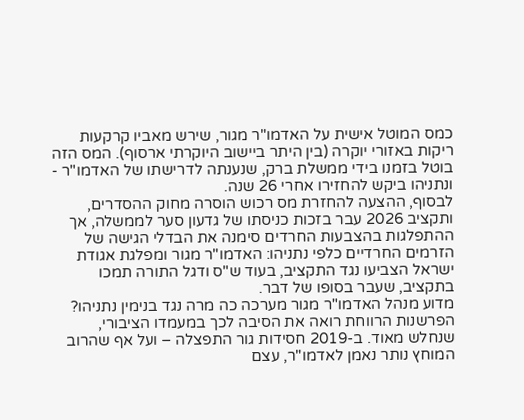כמס המוטל אישית על האדמו"ר מגור, שירש מאביו קרקעות ריקות באזורי יוקרה (בין היתר ביישוב היוקרתי ארסוף). המס הזה בוטל בזמנו בידי ממשלת ברק, שנענתה לדרישתו של האדמו"ר - ונתניהו ביקש להחזירו אחרי 26 שנה.
לבסוף, ההצעה להחזרת מס רכוש הוסרה מחוק ההסדרים, ותקציב 2026 עבר בזכות כניסתו של גדעון סער לממשלה, אך ההתפלגות בהצבעות החרדים סימנה את הבדלי הגישה של הזרמים החרדיים כלפי נתניהו: האדמו"ר מגור ומפלגת אגודת ישראל הצביעו נגד התקציב, בעוד ש"ס ודגל התורה תמכו בתקציב, שעבר בסופו של דבר.
מדוע מנהל האדמו"ר מגור מערכה כה מרה נגד בנימין נתניהו? הפרשנות הרווחת רואה את הסיבה לכך במעמדו הציבורי, שנחלש מאוד. ב-2019 חסידות גור התפצלה – ועל אף שהרוב המוחץ נותר נאמן לאדמו"ר, עצם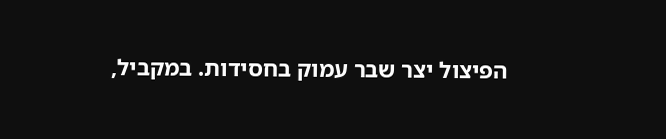הפיצול יצר שבר עמוק בחסידות. במקביל,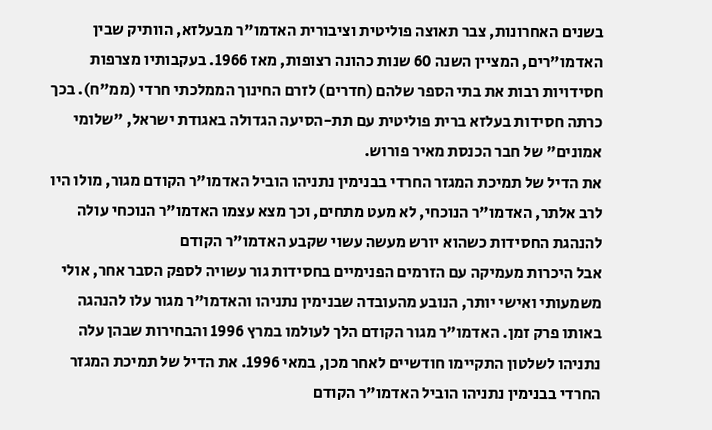בשנים האחרונות, צבר תאוצה פוליטית וציבורית האדמו"ר מבעלזא, הוותיק שבין האדמו"רים, המציין השנה 60 שנות כהונה רצופות, מאז 1966. בעקבותיו מצרפות חסידויות רבות את בתי הספר שלהם (חדרים) לזרם החינוך הממלכתי חרדי (ממ"ח). בכך כרתה חסידות בעלזא ברית פוליטית עם תת-הסיעה הגדולה באגודת ישראל, "שלומי אמונים" של חבר הכנסת מאיר פורוש.
את הדיל של תמיכת המגזר החרדי בבנימין נתניהו הוביל האדמו"ר הקודם מגור, מולו היו לרב אלתר, האדמו"ר הנוכחי, לא מעט מתחים, וכך מצא עצמו האדמו"ר הנוכחי עולה להנהגת החסידות כשהוא יורש מעשה עשוי שקבע האדמו"ר הקודם
אבל היכרות מעמיקה עם הזרמים הפנימיים בחסידות גור עשויה לספק הסבר אחר, אולי משמעותי ואישי יותר, הנובע מהעובדה שבנימין נתניהו והאדמו"ר מגור עלו להנהגה באותו פרק זמן. האדמו"ר מגור הקודם הלך לעולמו במרץ 1996 והבחירות שבהן עלה נתניהו לשלטון התקיימו חודשיים לאחר מכן, במאי 1996. את הדיל של תמיכת המגזר החרדי בבנימין נתניהו הוביל האדמו"ר הקודם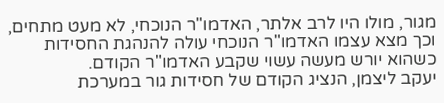מגור, מולו היו לרב אלתר, האדמו"ר הנוכחי, לא מעט מתחים, וכך מצא עצמו האדמו"ר הנוכחי עולה להנהגת החסידות כשהוא יורש מעשה עשוי שקבע האדמו"ר הקודם.
יעקב ליצמן, הנציג הקודם של חסידות גור במערכת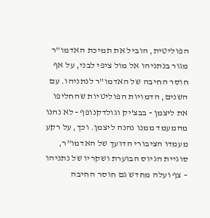הפוליטית, הוביל את תמיכת האדמו"ר מגור בנתניהו אל מול ציפי לבני, על אף חוסר החיבה של האדמו"ר לנתניהו. עם השנים, הדמויות הפוליטיות שהחליפו את ליצמן - בבצ'יק וגולדקנופף - לא נהנו מהמעמד ממנו נהנה ליצמן. וכך, על רקע מעמדו הציבורי הדועך של האדמו"ר, סוגיית הגיוס הבוערת ושקריו של נתניהו – צף ועלה מחדש גם חוסר החיבה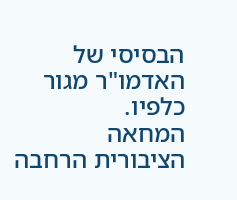הבסיסי של האדמו"ר מגור כלפיו.
המחאה הציבורית הרחבה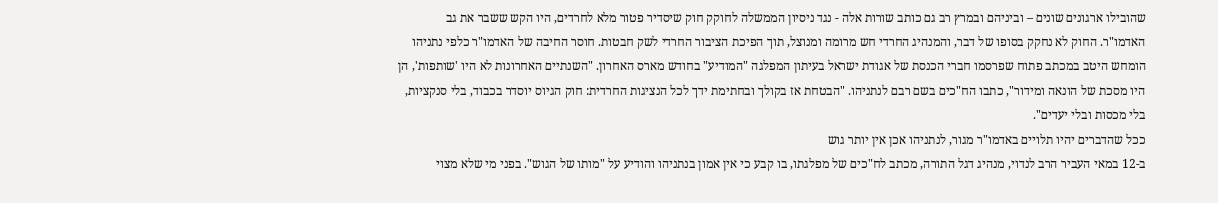שהובילו ארגונים שונים – וביניהם ובמרץ רב גם כותב שורות אלה - נגד ניסיון הממשלה לחוקק חוק שיסדיר פטור מלא לחרדים, היו הקש ששבר את גב האדמו"ר. החוק לא נחקק בסופו של דבר, והמנהיג החרדי חש מרומה ומנוצל, תוך הפיכת הציבור החרדי לשק חבטות. חוסר החיבה של האדמו"ר כלפי נתניהו הומחש היטב במכתב פתוח שפרסמו חברי הכנסת של אגודת ישראל בעיתון המפלגה "המודיע" בחודש מארס האחרון. "השנתיים האחרונות לא היו 'שותפות', הן היו מסכת של הונאה ומידור", כתבו הח"כים בשם רבם לנתניהו. "הבטחת אז בקולך ובחתימת ידך לכל הנציגות החרדית: חוק הגיוס יוסדר בכבוד, בלי סנקציות, בלי מכסות ובלי יעדים".
ככל שהדברים יהיו תלויים באדמו"ר מגור, לנתניהו אכן אין יותר גוש
ב-12 במאי העביר הרב לנדוי, מנהיג דגל התורה, מכתב לח"כים של מפלגתו, בו קבע כי אין אמון בנתניהו והודיע על "מותו של הגוש". בפני מי שלא מצוי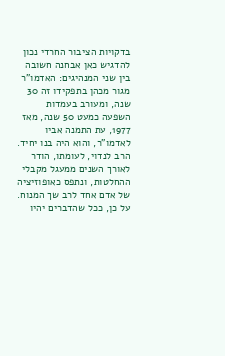בדקויות הציבור החרדי נכון להדגיש כאן אבחנה חשובה בין שני המנהיגים: האדמו"ר מגור מכהן בתפקידו זה 30 שנה, ומעורב בעמדות השפעה כמעט 50 שנה, מאז 1977, עת התמנה אביו לאדמו"ר, והוא היה בנו יחיד. הרב לנדוי, לעומתו, הודר לאורך השנים ממעגל מקבלי ההחלטות, ונתפס כאופוזיציה של אדם אחד לרב שך המנוח. על כן, ככל שהדברים יהיו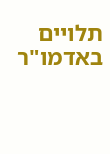תלויים באדמו"ר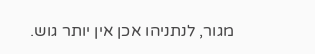מגור, לנתניהו אכן אין יותר גוש.